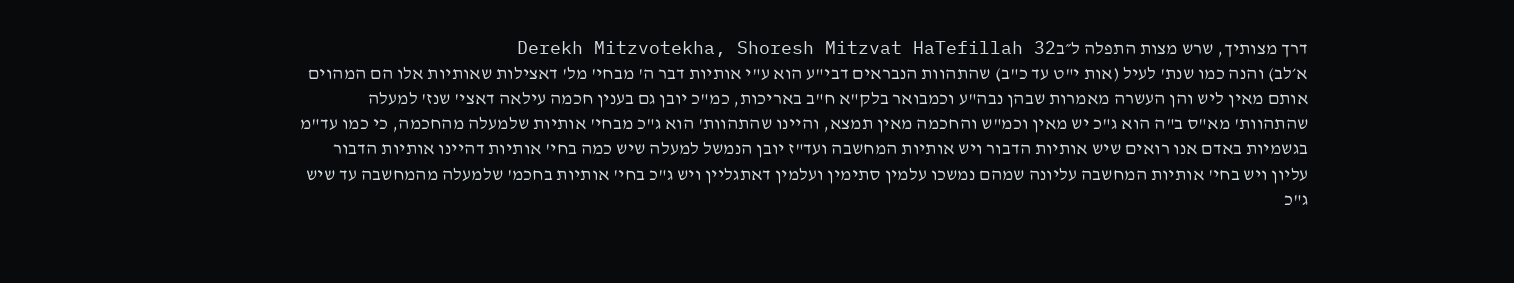דרך מצותיך, שרש מצות התפלה ל״בDerekh Mitzvotekha, Shoresh Mitzvat HaTefillah 32
א׳לב) והנה כמו שנת' לעיל (אות י"ט עד כ"ב) שהתהוות הנבראים דבי"ע הוא ע"י אותיות דבר ה' מבחי' מל' דאצילות שאותיות אלו הם המהוים אותם מאין ליש והן העשרה מאמרות שבהן נבה"ע וכמבואר בלק"א ח"ב באריכות, כמ"כ יובן גם בענין חכמה עילאה דאצי' שנז' למעלה שהתהוות' מא"ס ב"ה הוא ג"כ יש מאין וכמ"ש והחכמה מאין תמצא, והיינו שהתהוות' הוא ג"כ מבחי' אותיות שלמעלה מהחכמה, כי כמו עד"מ בגשמיות באדם אנו רואים שיש אותיות הדבור ויש אותיות המחשבה ועד"ז יובן הנמשל למעלה שיש כמה בחי' אותיות דהיינו אותיות הדבור עליון ויש בחי' אותיות המחשבה עליונה שמהם נמשכו עלמין סתימין ועלמין דאתגליין ויש ג"כ בחי' אותיות בחכמ' שלמעלה מהמחשבה עד שיש ג"כ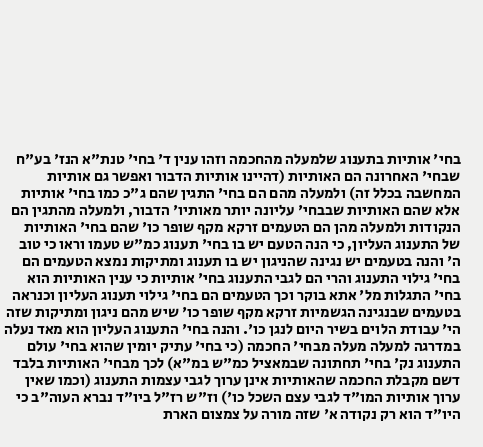בחי' אותיות בתענוג שלמעלה מהחכמה וזהו ענין ד' בחי' טנת"א הנז' בע"ח שבחי' האחרונה הם האותיות (דהיינו אותיות הדבור ואפשר גם אותיות המחשבה בכלל זה) ולמעלה מהם הם בחי' התגין שהם ג"כ כמו בחי' אותיות אלא שהם האותיות שבבחי' עליונה יותר מאותיו' הדבור, ולמעלה מהתגין הם הנקודות ולמעלה מהן הם הטעמים זרקא מקף שופר כו' שהם בחי' האותיות של התענוג העליון, כי הנה הטעם יש בו בחי' תענוג כמ"ש טעמו וראו כי טוב ה' והנה בטעמים יש נגינה שהניגון יש בו תענוג ומתיקות נמצא הטעמים הם בחי' גילוי התענוג והרי הם לגבי התענוג בחי' אותיות כי ענין האותיות הוא בחי' התגלות מל' אתא בוקר וכך הטעמים הם בחי' גילוי תענוג העליון וכנראה בטעמים שבנגינה הגשמיות זרקא מקף שופר כו' שיש מהם ניגון ומתיקות שזה הי' עבודת הלוים בשיר היום לנגן כו'. והנה בחי' התענוג העליון הוא מאד נעלה במדרגה למעלה מעלה מבחי' החכמה (כי בחי' עתיק יומין שהוא בחי' עולם התענוג נק' בחי' תחתונה שבמאציל כמ"ש במ"א) לכך מבחי' האותיות בלבד דשם מקבלת החכמה שהאותיות אינן ערוך לגבי עצמות התענוג (וכמו שאין ערוך אותיות המו"ד לגבי עצם השכל כו') וז"ש רז"ל ביו"ד נברא העוה"ב כי היו"ד הוא רק נקודה א' שזה מורה על צמצום הארת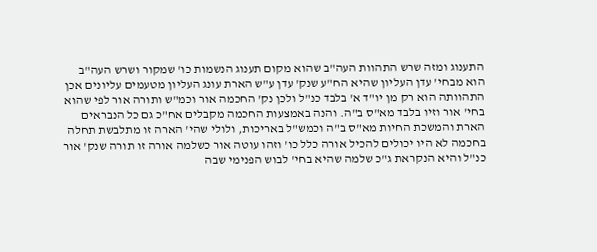התענוג ומזה שרש התהוות העה"ב שהוא מקום תענוג הנשמות כו' שמקור ושרש העה"ב הוא מבחי' עדן העליון שהיא הח"ע שנק' עדן ע"ש הארת עונג העליון מטעמים עליונים אכן התהוותה הוא רק מן יו"ד א' בלבד כנ"ל ולכן נק' החכמה אור וכמ"ש ותורה אור לפי שהוא בחי' אור וזיו בלבד מא"ס ב"ה. והנה באמצעות החכמה מקבלים אח"כ גם כל הנבראים הארת והמשכת החיות מא"ס ב"ה וכמש"ל באריכות, ולולי שהי' הארה זו מתלבשת תחלה בחכמה לא היו יכולים להכיל אורה כלל כו' וזהו עוטה אור כשלמה אורה זו תורה שנק' אור כנ"ל והיא הנקראת ג"כ שלמה שהיא בחי' לבוש הפנימי שבה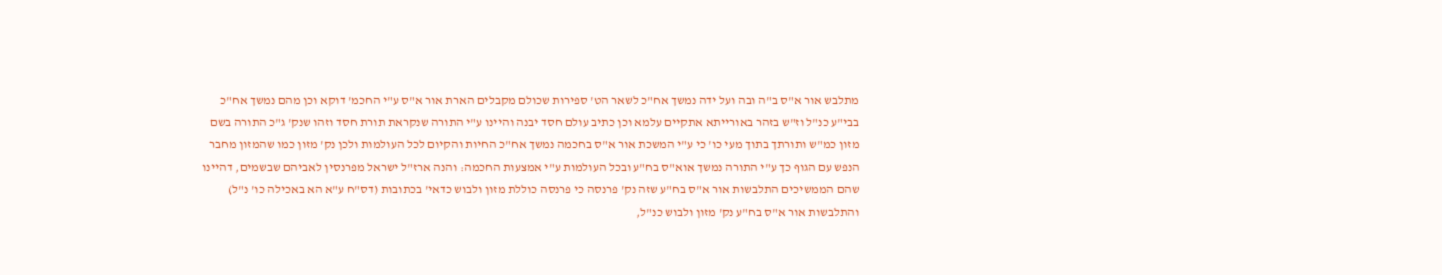מתלבש אור א"ס ב"ה ובה ועל ידה נמשך אח"כ לשאר הט' ספירות שכולם מקבלים הארת אור א"ס ע"י החכמ' דוקא וכן מהם נמשך אח"כ בבי"ע כנ"ל וז"ש בזהר באורייתא אתקיים עלמא וכן כתיב עולם חסד יבנה והיינו ע"י התורה שנקראת תורת חסד וזהו שנק' ג"כ התורה בשם מזון כמ"ש ותורתך בתוך מעי כו' כי ע"י המשכת אור א"ס בחכמה נמשך אח"כ החיות והקיום לכל העולמות ולכן נק' מזון כמו שהמזון מחבר הנפש עם הגוף כך ע"י התורה נמשך אוא"ס בח"ע ובכל העולמות ע"י אמצעות החכמה: והנה ארז"ל ישראל מפרנסין לאביהם שבשמים, דהיינו שהם הממשיכים התלבשות אור א"ס בח"ע שזה נק' פרנסה כי פרנסה כוללת מזון ולבוש כדאי' בכתובות (דס"ח ע"א הא באכילה כו' נ"ל) והתלבשות אור א"ס בח"ע נק' מזון ולבוש כנ"ל,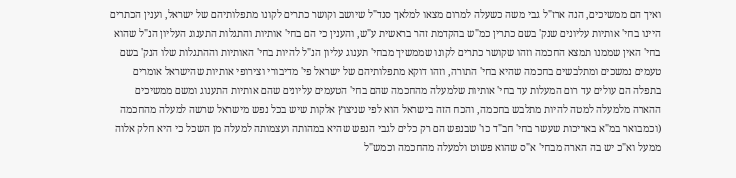ואיך הם ממשיכים, הנה ארז"ל גבי משה כשעלה למרום מצאו למלאך סנד"ל שיושב וקושר כתרים לקונו מתפלותיהם של ישראל, וענין הכתרים היינו בחי' אותיות עליונים שנק' בשם כתרין כמ"ש בהקדמת זהר בראשית ע"ש, והענין כי הם בחי' אותיות והתגלות התענוג העליון הנ"ל שהוא בחי' האין שממנו תמצא החכמה וזהו שקושר כתרים לקונו שממשיך מבחי' תענוג עליון הנ"ל להיות בחי' האותיות וההתגלות שלו הנק' בשם טעמים נמשכים ומתלבשים בחכמה שהיא בחי' התורה, וזהו דוקא מתפלותיהם של ישראל פי' מדיבורי וצירופי אותיות שהישראל אומרים בתפלה הם עולים עד רום המעלות עד בחי' אותיות שלמעלה מהחכמה שהם בחי' הטעמים עליונים שהם אותיות התענוג ומשם ממשיכים ההארה מלמעלה למטה להיות מתלבש בחכמה, והכח הזה בישראל הוא לפי שניצוץ אלקות שיש בכל נפש מישראל שרשה למעלה מהחכמה (וכמבואר במ"א באריכות שעשר בחי' חב"ד כו' שבנפש הם רק כלים לגבי הנפש שהיא במהותה ועצמותה למעלה מן השכל כי היא חלק אלוה ממעל וא"כ יש בה הארה מבחי' א"ס שהוא פשוט ולמעלה מהחכמה וכמש"ל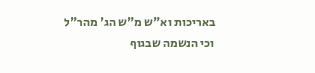באריכות וא"ש מ"ש הג' מהר"ל וכי הנשמה שבגוף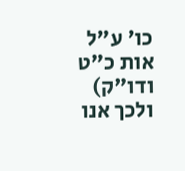כו' ע"ל אות כ"ט ודו"ק) ולכך אנו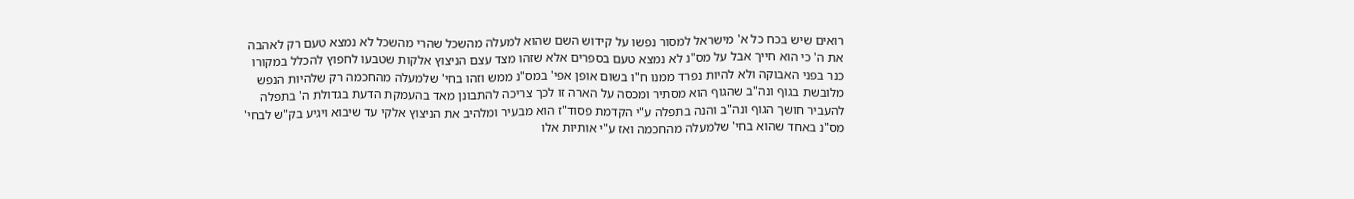רואים שיש בכח כל א' מישראל למסור נפשו על קידוש השם שהוא למעלה מהשכל שהרי מהשכל לא נמצא טעם רק לאהבה את ה' כי הוא חייך אבל על מס"נ לא נמצא טעם בספרים אלא שזהו מצד עצם הניצוץ אלקות שטבעו לחפוץ להכלל במקורו כנר בפני האבוקה ולא להיות נפרד ממנו ח"ו בשום אופן אפי' במס"נ ממש וזהו בחי' שלמעלה מהחכמה רק שלהיות הנפש מלובשת בגוף ונה"ב שהגוף הוא מסתיר ומכסה על הארה זו לכך צריכה להתבונן מאד בהעמקת הדעת בגדולת ה' בתפלה להעביר חושך הגוף ונה"ב והנה בתפלה ע"י הקדמת פסוד"ז הוא מבעיר ומלהיב את הניצוץ אלקי עד שיבוא ויגיע בק"ש לבחי' מס"נ באחד שהוא בחי' שלמעלה מהחכמה ואז ע"י אותיות אלו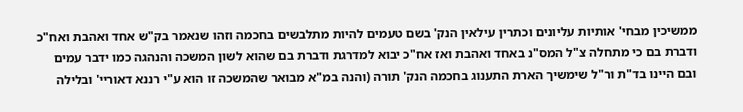ממשיכין מבחי' אותיות עליונים וכתרין עילאין הנק' בשם טעמים להיות מתלבשים בחכמה וזהו שנאמר בק"ש אחד ואהבת ואח"כ ודברת בם כי מתחלה צ"ל המס"נ באחד ואהבת ואז אח"כ יבוא למדרגת ודברת בם שהוא לשון המשכה והנהגה כמו ידבר עמים ובם היינו בד"ת ור"ל שימשיך הארת התענוג בחכמה הנק' תורה (והנה במ"א מבואר שהמשכה זו הוא ע"י רננא דאוריי' ובלילה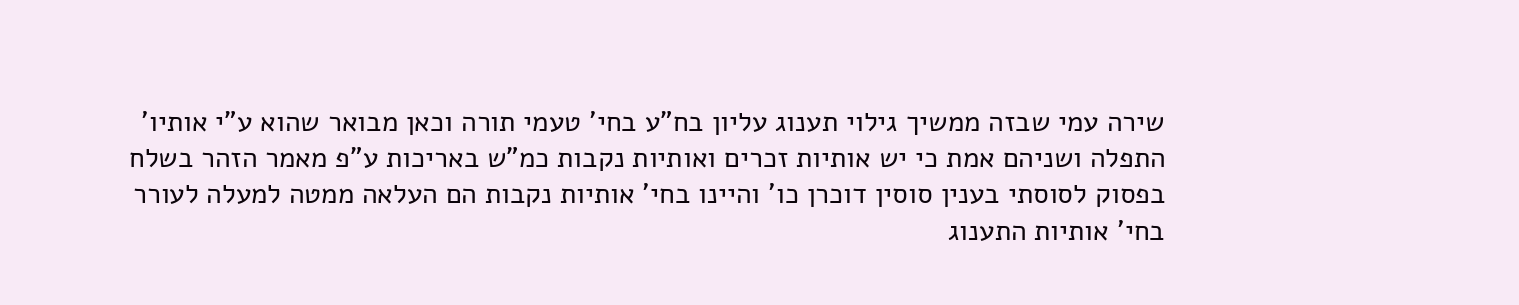שירה עמי שבזה ממשיך גילוי תענוג עליון בח"ע בחי' טעמי תורה וכאן מבואר שהוא ע"י אותיו' התפלה ושניהם אמת כי יש אותיות זכרים ואותיות נקבות כמ"ש באריכות ע"פ מאמר הזהר בשלח בפסוק לסוסתי בענין סוסין דוכרן כו' והיינו בחי' אותיות נקבות הם העלאה ממטה למעלה לעורר בחי' אותיות התענוג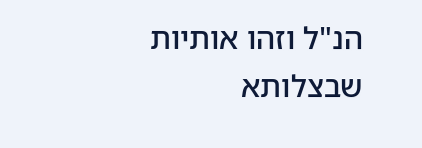הנ"ל וזהו אותיות שבצלותא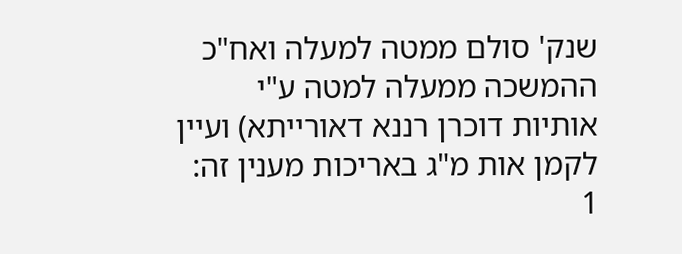שנק' סולם ממטה למעלה ואח"כ ההמשכה ממעלה למטה ע"י אותיות דוכרן רננא דאורייתא) ועיין לקמן אות מ"ג באריכות מענין זה:
1